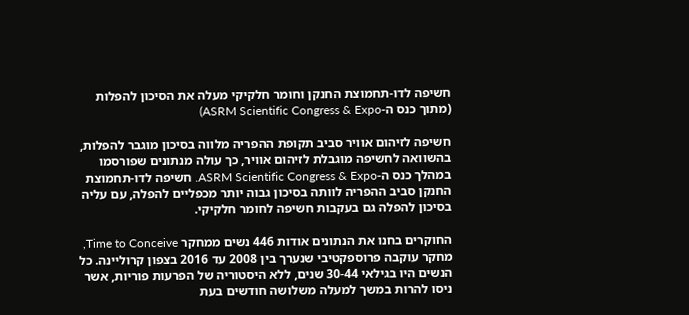חשיפה לדו-תחמוצת החנקן וחומר חלקיקי מעלה את הסיכון להפלות (מתוך כנס ה-ASRM Scientific Congress & Expo)

חשיפה לזיהום אוויר סביב תקופת ההפריה מלווה בסיכון מוגבר להפלות, בהשוואה לחשיפה מוגבלת לזיהום אוויר, כך עולה מנתונים שפורסמו במהלך כנס ה-ASRM Scientific Congress & Expo. חשיפה לדו-תחמוצת החנקן סביב ההפריה לוותה בסיכון גבוה יותר מכפליים להפלה, עם עליה בסיכון להפלה גם בעקבות חשיפה לחומר חלקיקי.

החוקרים בחנו את הנתונים אודות 446 נשים ממחקר Time to Conceive, מחקר עוקבה פרוספקטיבי שנערך בין 2008 עד 2016 בצפון קרוליינה. כל הנשים היו בגילאי 30-44 שנים, ללא היסטוריה של הפרעות פוריות, אשר ניסו להרות במשך למעלה משלושה חודשים בעת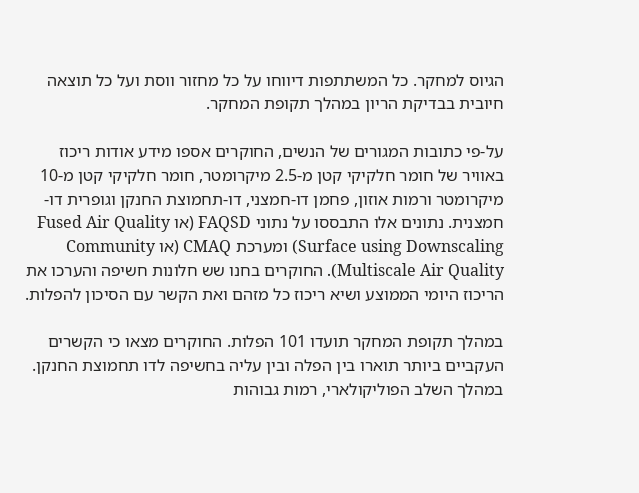הגיוס למחקר. כל המשתתפות דיווחו על כל מחזור ווסת ועל כל תוצאה חיובית בבדיקת הריון במהלך תקופת המחקר.

על-פי כתובות המגורים של הנשים, החוקרים אספו מידע אודות ריכוז באוויר של חומר חלקיקי קטן מ-2.5 מיקרומטר, חומר חלקיקי קטן מ-10 מיקרומטר ורמות אוזון, פחמן דו-חמצני, דו-תחמוצת החנקן וגופרית דו-חמצנית. נתונים אלו התבססו על נתוני FAQSD (או Fused Air Quality Surface using Downscaling) ומערכת CMAQ (או Community Multiscale Air Quality). החוקרים בחנו שש חלונות חשיפה והערכו את הריכוז היומי הממוצע ושיא ריכוז כל מזהם ואת הקשר עם הסיכון להפלות.

במהלך תקופת המחקר תועדו 101 הפלות. החוקרים מצאו כי הקשרים העקביים ביותר תוארו בין הפלה ובין עליה בחשיפה לדו תחמוצת החנקן. במהלך השלב הפוליקולארי, רמות גבוהות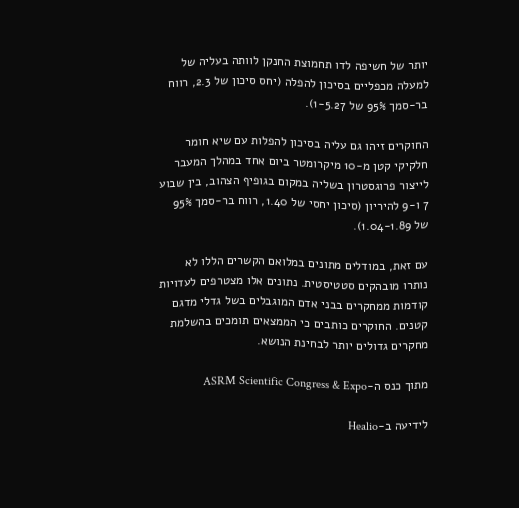יותר של חשיפה לדו תחמוצת החנקן לוותה בעליה של למעלה מכפליים בסיכון להפלה (יחס סיכון של 2.3, רווח בר-סמך 95% של 1-5.27).

החוקרים זיהו גם עליה בסיכון להפלות עם שיא חומר חלקיקי קטן מ-10 מיקרומטר ביום אחד במהלך המעבר לייצור פרוגסטרון בשליה במקום בגופיף הצהוב, בין שבוע 7 ו-9 להיריון (סיכון יחסי של 1.40, רווח בר-סמך 95% של 1.04-1.89).

עם זאת, במודלים מתונים במלואם הקשרים הללו לא נותרו מובהקים סטטיסטית. נתונים אלו מצטרפים לעדויות קודמות ממחקרים בבני אדם המוגבלים בשל גדלי מדגם קטנים. החוקרים כותבים כי הממצאים תומכים בהשלמת מחקרים גדולים יותר לבחינת הנושא.

מתוך כנס ה-ASRM Scientific Congress & Expo

לידיעה ב-Healio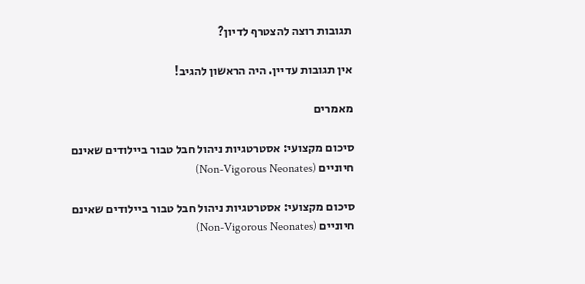תגובות רוצה להצטרף לדיון?

אין תגובות עדיין. היה הראשון להגיב!

מאמרים

סיכום מקצועי: אסטרטגיות ניהול חבל טבור ביילודים שאינם חיוניים (Non-Vigorous Neonates)

סיכום מקצועי: אסטרטגיות ניהול חבל טבור ביילודים שאינם חיוניים (Non-Vigorous Neonates)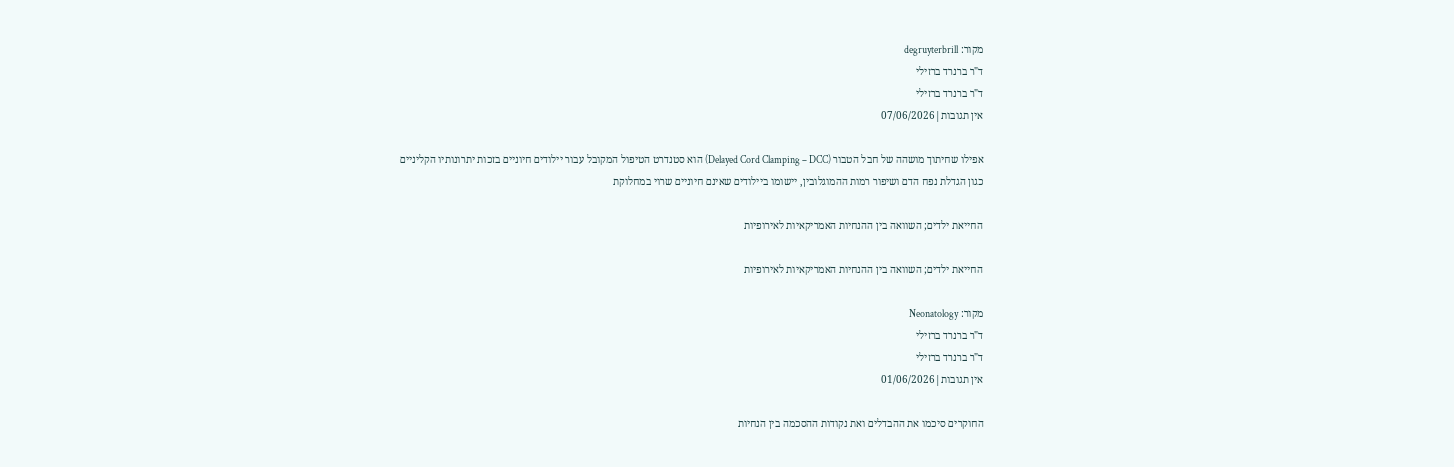מקור: degruyterbrill
ד"ר ברנרד ברזילי
ד"ר ברנרד ברזילי
אין תגובות|07/06/2026

אפילו שחיתוך מושהה של חבל הטבור (Delayed Cord Clamping – DCC) הוא סטנדרט הטיפול המקובל עבור יילודים חיוניים בזכות יתרונותיו הקליניים כגון הגדלת נפח הדם ושיפור רמות ההמוגלובין, יישומו ביילודים שאינם חיוניים שרוי במחלוקת

החייאת ילדים; השוואה בין ההנחיות האמריקאיות לאירופיות

החייאת ילדים; השוואה בין ההנחיות האמריקאיות לאירופיות

מקור: Neonatology
ד"ר ברנרד ברזילי
ד"ר ברנרד ברזילי
אין תגובות|01/06/2026

החוקרים סיכמו את ההבדלים ואת נקודות ההסכמה בין הנחיות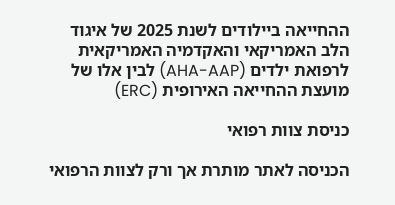ההחייאה ביילודים לשנת 2025 של איגוד הלב האמריקאי והאקדמיה האמריקאית לרפואת ילדים (AHA-AAP) לבין אלו של מועצת ההחייאה האירופית (ERC)

כניסת צוות רפואי

הכניסה לאתר מותרת אך ורק לצוות הרפואי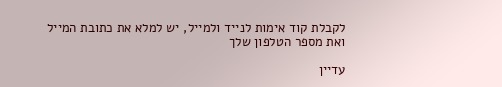לקבלת קוד אימות לנייד ולמייל, יש למלא את כתובת המייל ואת מספר הטלפון שלך

עדיין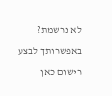לא נרשמת? באפשרותך לבצע רישום כאן